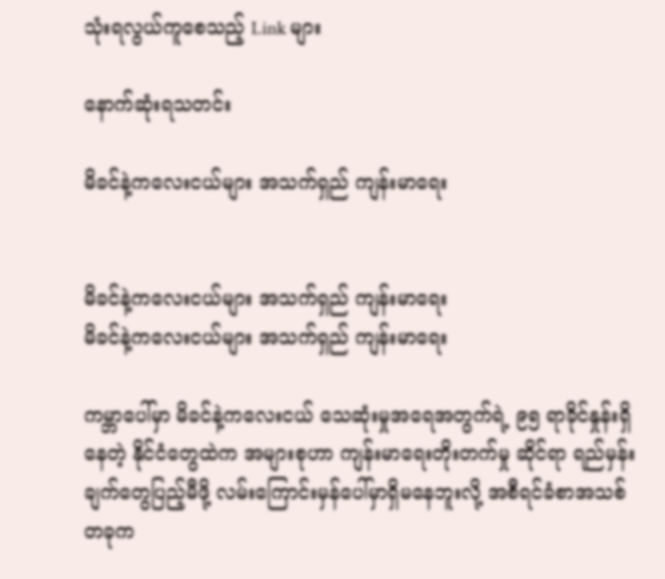သုံးရလွယ်ကူစေသည့် Link များ

နောက်ဆုံးရသတင်း

မိခင်နဲ့ကလေးငယ်များ အသက်ရှည် ကျန်းမာရေး


မိခင်နဲ့ကလေးငယ်များ အသက်ရှည် ကျန်းမာရေး
မိခင်နဲ့ကလေးငယ်များ အသက်ရှည် ကျန်းမာရေး

ကမ္ဘာပေါ်မှာ မိခင်နဲ့ကလေးငယ် သေဆုံးမှုအရေအတွက်ရဲ့ ၉၅ ရာခိုင်နှုန်းရှိနေတဲ့ နိုင်ငံတွေထဲက အများစုဟာ ကျန်းမာရေးတိုးတက်မှု ဆိုင်ရာ ရည်မှန်းချက်တွေပြည့်မီဖို့ လမ်းကြောင်းမှန်ပေါ်မှာရှိမနေဘူးလို့ အစီရင်ခံစာအသစ်တခုက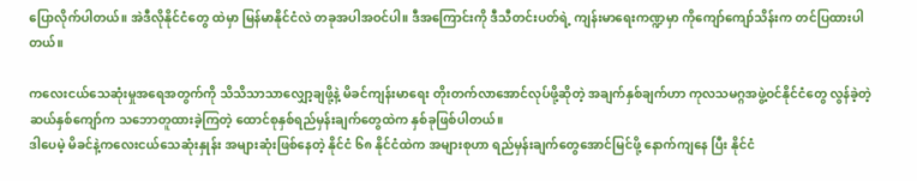ပြောလိုက်ပါတယ်။ အဲဒီလိုနိုင်ငံတွေ ထဲမှာ မြန်မာနိုင်ငံလဲ တခုအပါအဝင်ပါ။ ဒီအကြောင်းကို ဒီသီတင်းပတ်ရဲ့ ကျန်းမာရေးကဏ္ဍမှာ ကိုကျော်ကျော်သိန်းက တင်ပြထားပါတယ်။

ကလေးငယ်သေဆုံးမှုအရေအတွက်ကို သိသိသာသာလျှော့ချဖို့နဲ့ မိခင်ကျန်းမာရေး တိုးတက်လာအောင်လုပ်ဖို့ဆိုတဲ့ အချက်နှစ်ချက်ဟာ ကုလသမဂ္ဂအဖွဲ့ဝင်နိုင်ငံတွေ လွန်ခဲ့တဲ့ဆယ်နှစ်ကျော်က သဘောတူထားခဲ့ကြတဲ့ ထောင်စုနှစ်ရည်မှန်းချက်တွေထဲက နှစ်ခုဖြစ်ပါတယ်။
ဒါပေမဲ့ မိခင်နဲ့ကလေးငယ်သေဆုံးနှုန်း အများဆုံးဖြစ်နေတဲ့ နိုင်ငံ ၆၈ နိုင်ငံထဲက အများစုဟာ ရည်မှန်းချက်တွေအောင်မြင်ဖို့ နောက်ကျနေ ပြီး နိုင်ငံ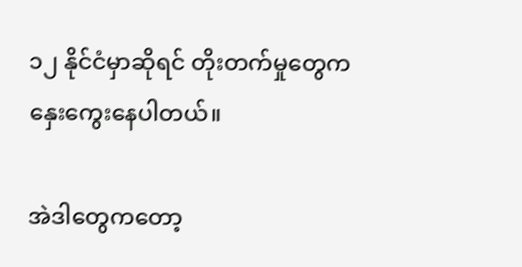၁၂ နိုင်ငံမှာဆိုရင် တိုးတက်မှုတွေက နှေးကွေးနေပါတယ်။

အဲဒါတွေကတော့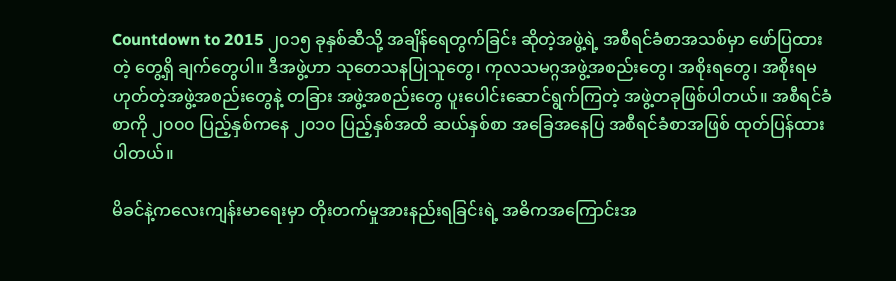Countdown to 2015 ၂၀၁၅ ခုနှစ်ဆီသို့ အချိန်ရေတွက်ခြင်း ဆိုတဲ့အဖွဲ့ရဲ့ အစီရင်ခံစာအသစ်မှာ ဖော်ပြထားတဲ့ တွေ့ရှိ ချက်တွေပါ။ ဒီအဖွဲ့ဟာ သုတေသနပြုသူတွေ၊ ကုလသမဂ္ဂအဖွဲ့အစည်းတွေ၊ အစိုးရတွေ၊ အစိုးရမဟုတ်တဲ့အဖွဲ့အစည်းတွေနဲ့ တခြား အဖွဲ့အစည်းတွေ ပူးပေါင်းဆောင်ရွက်ကြတဲ့ အဖွဲ့တခုဖြစ်ပါတယ်။ အစီရင်ခံစာကို ၂၀၀၀ ပြည့်နှစ်ကနေ ၂၀၁၀ ပြည့်နှစ်အထိ ဆယ်နှစ်စာ အခြေအနေပြ အစီရင်ခံစာအဖြစ် ထုတ်ပြန်ထားပါတယ်။

မိခင်နဲ့ကလေးကျန်းမာရေးမှာ တိုးတက်မှုအားနည်းရခြင်းရဲ့ အဓိကအကြောင်းအ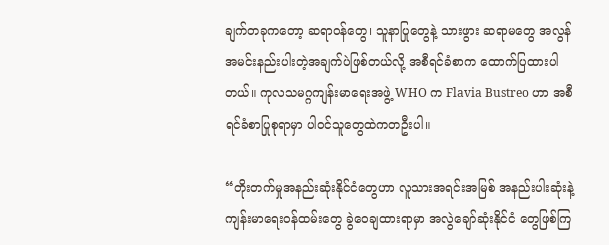ချက်တခုကတော့ ဆရာဝန်တွေ၊ သူနာပြုတွေနဲ့ သားဖွား ဆရာမတွေ အလွန်အမင်းနည်းပါးတဲ့အချက်ပဲဖြစ်တယ်လို့ အစီရင်ခံစာက ထောက်ပြထားပါတယ်။ ကုလသမဂ္ဂကျန်းမာရေးအဖွဲ့ WHO က Flavia Bustreo ဟာ အစီရင်ခံစာပြုစုရာမှာ ပါဝင်သူတွေထဲကတဦးပါ။

“တိုးတက်မှုအနည်းဆုံးနိုင်ငံတွေဟာ လူသားအရင်းအမြစ် အနည်းပါးဆုံးနဲ့ ကျန်းမာရေးဝန်ထမ်းတွေ ခွဲဝေချထားရာမှာ အလွဲချော်ဆုံးနိုင်ငံ တွေဖြစ်ကြ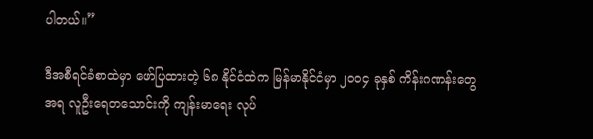ပါတယ်။”

ဒီအစီရင်ခံစာထဲမှာ ဖော်ပြထားတဲ့ ၆၈ နိုင်ငံထဲက မြန်မာနိုင်ငံမှာ ၂၀၀၄ ခုနှစ် ကိန်းဂဏန်းတွေအရ လူဦးရေတသောင်းကို ကျန်းမာရေး လုပ်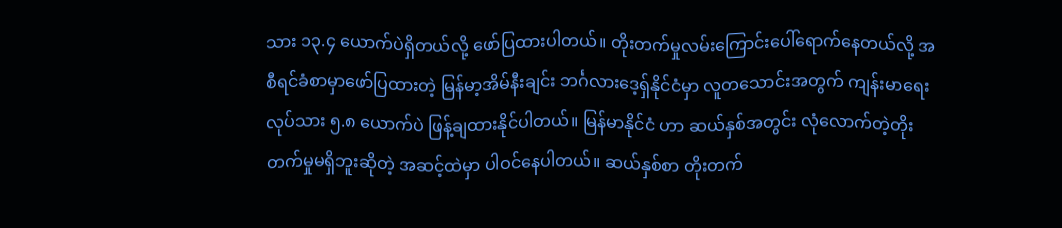သား ၁၃.၄ ယောက်ပဲရှိတယ်လို့ ဖော်ပြထားပါတယ်။ တိုးတက်မှုလမ်းကြောင်းပေါ်ရောက်နေတယ်လို့ အစီရင်ခံစာမှာဖော်ပြထားတဲ့ မြန်မာ့အိမ်နီးချင်း ဘင်္ဂလားဒေ့ရှ်နိုင်ငံမှာ လူတသောင်းအတွက် ကျန်းမာရေးလုပ်သား ၅.၈ ယောက်ပဲ ဖြန့်ချထားနိုင်ပါတယ်။ မြန်မာနိုင်ငံ ဟာ ဆယ်နှစ်အတွင်း လုံလောက်တဲ့တိုးတက်မှုမရှိဘူးဆိုတဲ့ အဆင့်ထဲမှာ ပါဝင်နေပါတယ်။ ဆယ်နှစ်စာ တိုးတက်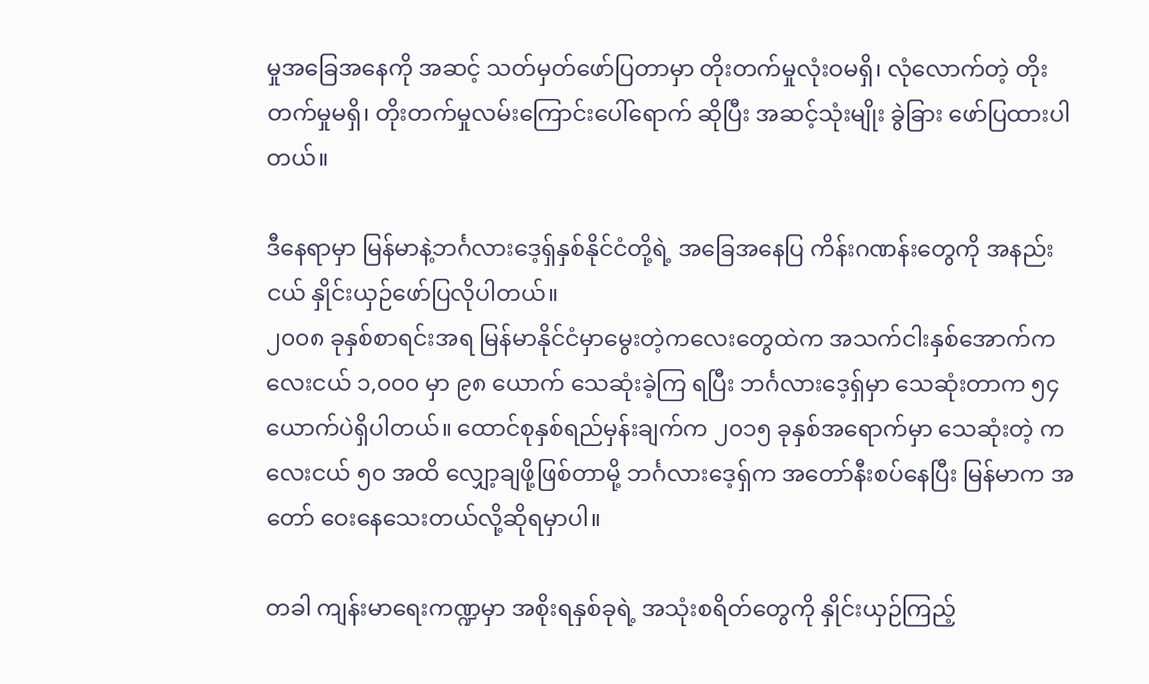မှုအခြေအနေကို အဆင့် သတ်မှတ်ဖော်ပြတာမှာ တိုးတက်မှုလုံးဝမရှိ၊ လုံလောက်တဲ့ တိုးတက်မှုမရှိ၊ တိုးတက်မှုလမ်းကြောင်းပေါ်ရောက် ဆိုပြီး အဆင့်သုံးမျိုး ခွဲခြား ဖော်ပြထားပါတယ်။

ဒီနေရာမှာ မြန်မာနဲ့ဘင်္ဂလားဒေ့ရှ်နှစ်နိုင်ငံတို့ရဲ့ အခြေအနေပြ ကိန်းဂဏန်းတွေကို အနည်းငယ် နှိုင်းယှဉ်ဖော်ပြလိုပါတယ်။
၂၀၀၈ ခုနှစ်စာရင်းအရ မြန်မာနိုင်ငံမှာမွေးတဲ့ကလေးတွေထဲက အသက်ငါးနှစ်အောက်ကလေးငယ် ၁,၀၀၀ မှာ ၉၈ ယောက် သေဆုံးခဲ့ကြ ရပြီး ဘင်္ဂလားဒေ့ရှ်မှာ သေဆုံးတာက ၅၄ ယောက်ပဲရှိပါတယ်။ ထောင်စုနှစ်ရည်မှန်းချက်က ၂၀၁၅ ခုနှစ်အရောက်မှာ သေဆုံးတဲ့ ကလေးငယ် ၅၀ အထိ လျှော့ချဖို့ဖြစ်တာမို့ ဘင်္ဂလားဒေ့ရှ်က အတော်နီးစပ်နေပြီး မြန်မာက အတော် ဝေးနေသေးတယ်လို့ဆိုရမှာပါ။

တခါ ကျန်းမာရေးကဏ္ဍမှာ အစိုးရနှစ်ခုရဲ့ အသုံးစရိတ်တွေကို နှိုင်းယှဉ်ကြည့်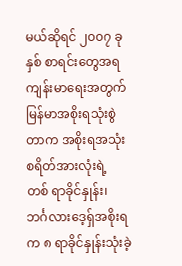မယ်ဆိုရင် ၂၀၀၇ ခုနှစ် စာရင်းတွေအရ ကျန်းမာရေးအတွက် မြန်မာအစိုးရသုံးစွဲတာက အစိုးရအသုံးစရိတ်အားလုံးရဲ့ တစ် ရာခိုင်နှုန်း၊ ဘင်္ဂလားဒေ့ရှ်အစိုးရက ၈ ရာခိုင်နှုန်းသုံးခဲ့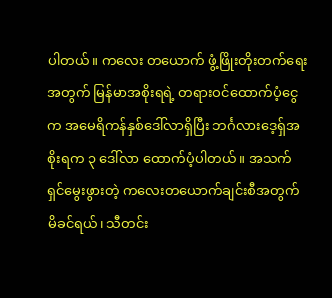ပါတယ်။ ကလေး တယောက် ဖွံ့ဖြိုးတိုးတက်ရေးအတွက် မြန်မာအစိုးရရဲ့ တရားဝင်ထောက်ပံ့ငွေက အမေရိကန်နှစ်ဒေါ်လာရှိပြီး ဘင်္ဂလားဒေ့ရှ်အစိုးရက ၃ ဒေါ်လာ ထောက်ပံ့ပါတယ်။ အသက်ရှင်မွေးဖွားတဲ့ ကလေးတယောက်ချင်းစီအတွက် မိခင်ရယ်၊ သီတင်း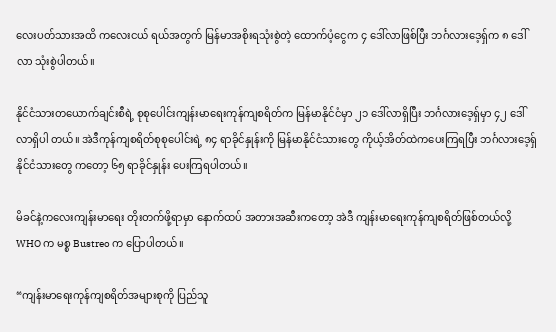လေးပတ်သားအထိ ကလေးငယ် ရယ်အတွက် မြန်မာအစိုးရသုံးစွဲတဲ့ ထောက်ပံ့ငွေက ၄ ဒေါ်လာဖြစ်ပြီး ဘင်္ဂလားဒေ့ရှ်က ၈ ဒေါ်လာ သုံးစွဲပါတယ်။

နိုင်ငံသားတယောက်ချင်းစီရဲ့ စုစုပေါင်းကျန်းမာရေးကုန်ကျစရိတ်က မြန်မာနိုင်ငံမှာ ၂၁ ဒေါ်လာရှိပြီး ဘင်္ဂလားဒေ့ရှ်မှာ ၄၂ ဒေါ်လာရှိပါ တယ်။ အဲဒီကုန်ကျစရိတ်စုစုပေါင်းရဲ့ ၈၄ ရာခိုင်နှုန်းကို မြန်မာနိုင်ငံသားတွေ ကိုယ့်အိတ်ထဲကပေးကြရပြီး ဘင်္ဂလားဒေ့ရှ်နိုင်ငံသားတွေ ကတော့ ၆၅ ရာခိုင်နှုန်း ပေးကြရပါတယ်။

မိခင်နဲ့ကလေးကျန်းမာရေး တိုးတက်ဖို့ရာမှာ နောက်ထပ် အတားအဆီးကတော့ အဲဒီ ကျန်းမာရေးကုန်ကျစရိတ်ဖြစ်တယ်လို့ WHO က မစ္စ Bustreo က ပြောပါတယ်။

“ကျန်းမာရေးကုန်ကျစရိတ်အများစုကို ပြည်သူ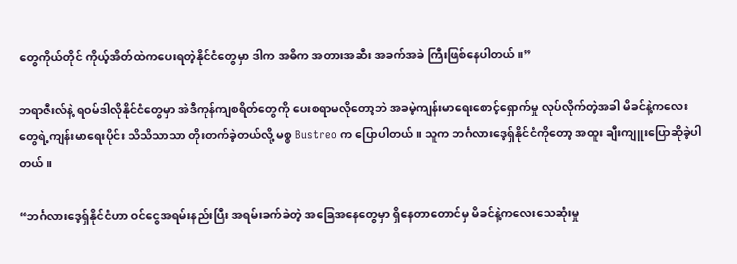တွေကိုယ်တိုင် ကိုယ့်အိတ်ထဲကပေးရတဲ့နိုင်ငံတွေမှာ ဒါက အဓိက အတားအဆီး အခက်အခဲ ကြီးဖြစ်နေပါတယ်။”

ဘရာဇီးလ်နဲ့ ရဝမ်ဒါလိုနိုင်ငံတွေမှာ အဲဒီကုန်ကျစရိတ်တွေကို ပေးစရာမလိုတော့ဘဲ အခမဲ့ကျန်းမာရေးစောင့်ရှောက်မှု လုပ်လိုက်တဲ့အခါ မိခင်နဲ့ကလေးတွေရဲ့ကျန်းမာရေးပိုင်း သိသိသာသာ တိုးတက်ခဲ့တယ်လို့ မစ္စ Bustreo က ပြောပါတယ်။ သူက ဘင်္ဂလားဒေ့ရှ်နိုင်ငံကိုတော့ အထူး ချီးကျူးပြောဆိုခဲ့ပါတယ်။

“ဘင်္ဂလားဒေ့ရှ်နိုင်ငံဟာ ဝင်ငွေအရမ်းနည်းပြီး အရမ်းခက်ခဲတဲ့ အခြေအနေတွေမှာ ရှိနေတာတောင်မှ မိခင်နဲ့ကလေးသေဆုံးမှု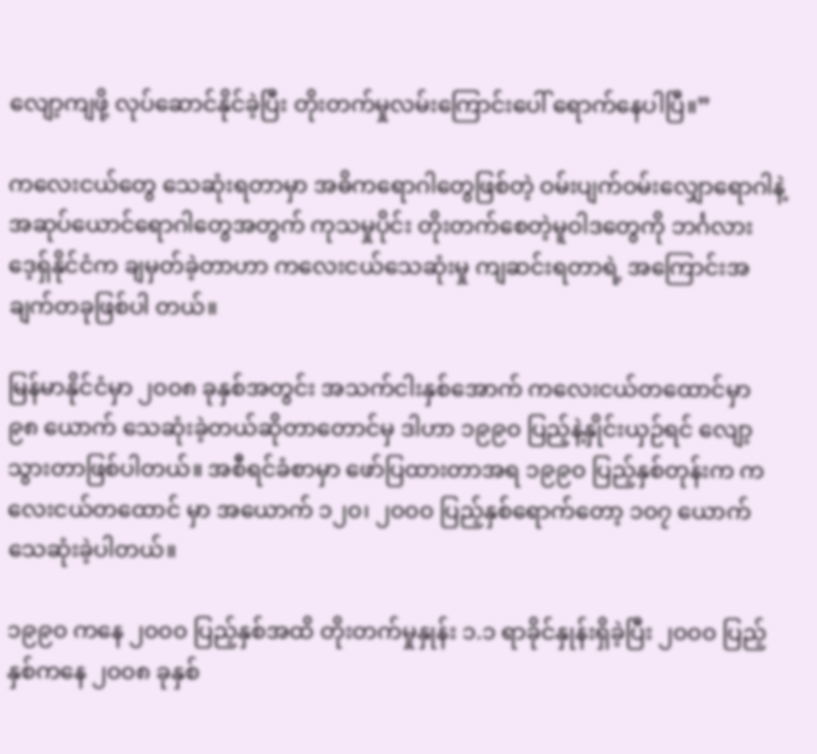လျော့ကျဖို့ လုပ်ဆောင်နိုင်ခဲ့ပြီး တိုးတက်မှုလမ်းကြောင်းပေါ် ရောက်နေပါပြီ။”

ကလေးငယ်တွေ သေဆုံးရတာမှာ အဓိကရောဂါတွေဖြစ်တဲ့ ဝမ်းပျက်ဝမ်းလျှောရောဂါနဲ့ အဆုပ်ယောင်ရောဂါတွေအတွက် ကုသမှုပိုင်း တိုးတက်စေတဲ့မူဝါဒတွေကို ဘင်္ဂလားဒေ့ရှ်နိုင်ငံက ချမှတ်ခဲ့တာဟာ ကလေးငယ်သေဆုံးမှု ကျဆင်းရတာရဲ့ အကြောင်းအချက်တခုဖြစ်ပါ တယ်။

မြန်မာနိုင်ငံမှာ ၂၀၀၈ ခုနှစ်အတွင်း အသက်ငါးနှစ်အောက် ကလေးငယ်တထောင်မှာ ၉၈ ယောက် သေဆုံးခဲ့တယ်ဆိုတာတောင်မှ ဒါဟာ ၁၉၉၀ ပြည့်နဲ့နှိုင်းယှဉ်ရင် လျော့သွားတာဖြစ်ပါတယ်။ အစီရင်ခံစာမှာ ဖော်ပြထားတာအရ ၁၉၉၀ ပြည့်နှစ်တုန်းက ကလေးငယ်တထောင် မှာ အယောက် ၁၂၀၊ ၂၀၀၀ ပြည့်နှစ်ရောက်တော့ ၁၀၇ ယောက် သေဆုံးခဲ့ပါတယ်။

၁၉၉၀ ကနေ ၂၀၀၀ ပြည့်နှစ်အထိ တိုးတက်မှုနှုန်း ၁.၁ ရာခိုင်နှုန်းရှိခဲ့ပြီး ၂၀၀၀ ပြည့်နှစ်ကနေ ၂၀၀၈ ခုနှစ်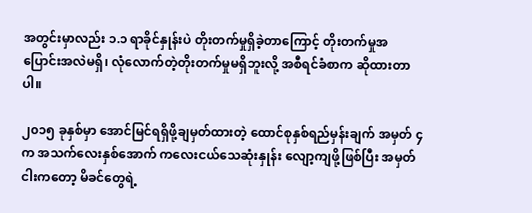အတွင်းမှာလည်း ၁.၁ ရာခိုင်နှုန်းပဲ တိုးတက်မှုရှိခဲ့တာကြောင့် တိုးတက်မှုအပြောင်းအလဲမရှိ၊ လုံလောက်တဲ့တိုးတက်မှုမရှိဘူးလို့ အစီရင်ခံစာက ဆိုထားတာပါ။

၂၀၁၅ ခုနှစ်မှာ အောင်မြင်ရရှိဖို့ချမှတ်ထားတဲ့ ထောင်စုနှစ်ရည်မှန်းချက် အမှတ် ၄ က အသက်လေးနှစ်အောက် ကလေးငယ်သေဆုံးနှုန်း လျော့ကျဖို့ဖြစ်ပြီး အမှတ်ငါးကတော့ မိခင်တွေရဲ့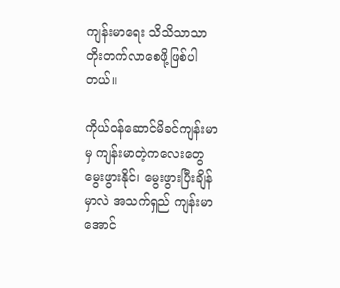ကျန်းမာရေး သိသိသာသာ တိုးတက်လာစေဖို့ဖြစ်ပါတယ်။

ကိုယ်ဝန်ဆောင်မိခင်ကျန်းမာမှ ကျန်းမာတဲ့ကလေးတွေ မွေးဖွားနိုင်၊ မွေးဖွားပြီးချိန်မှာလဲ အသက်ရှည် ကျန်းမာအောင်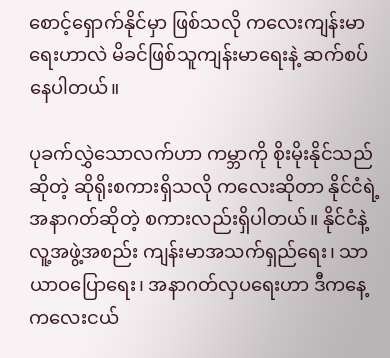စောင့်ရှောက်နိုင်မှာ ဖြစ်သလို ကလေးကျန်းမာရေးဟာလဲ မိခင်ဖြစ်သူကျန်းမာရေးနဲ့ ဆက်စပ်နေပါတယ်။

ပုခက်လွှဲသောလက်ဟာ ကမ္ဘာကို စိုးမိုးနိုင်သည်ဆိုတဲ့ ဆိုရိုးစကားရှိသလို ကလေးဆိုတာ နိုင်ငံရဲ့အနာဂတ်ဆိုတဲ့ စကားလည်းရှိပါတယ်။ နိုင်ငံနဲ့လူ့အဖွဲ့အစည်း ကျန်းမာအသက်ရှည်ရေး၊ သာယာဝပြောရေး၊ အနာဂတ်လှပရေးဟာ ဒီကနေ့ကလေးငယ်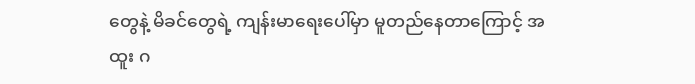တွေနဲ့ မိခင်တွေရဲ့ ကျန်းမာရေးပေါ်မှာ မူတည်နေတာကြောင့် အထူး ဂ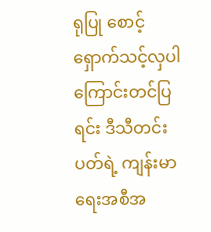ရုပြု စောင့်ရှောက်သင့်လှပါကြောင်းတင်ပြရင်း ဒီသီတင်းပတ်ရဲ့ ကျန်းမာရေးအစီအ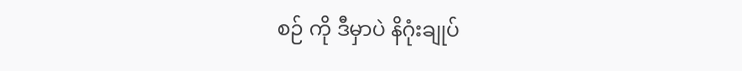စဉ် ကို ဒီမှာပဲ နိဂုံးချုပ်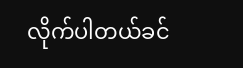လိုက်ပါတယ်ခင်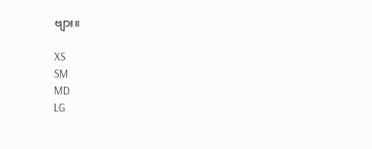ဗျား။

XS
SM
MD
LG